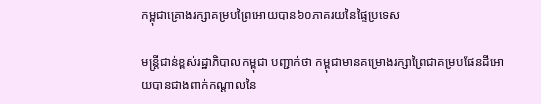កម្ពុជាគ្រោងរក្សាគម្របព្រៃអោយបាន៦០ភាគរយនៃផ្ទៃប្រទេស

មន្ត្រីជាន់ខ្ពស់រដ្ឋាភិបាលកម្ពុជា បញ្ជាក់ថា កម្ពុជាមានគម្រោងរក្សាព្រៃជាគម្របផែនដីអោយបានជាងពាក់កណ្ដាលនៃ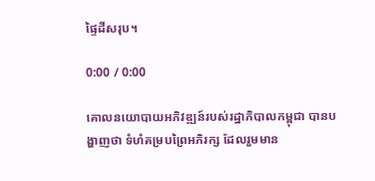ផ្ទៃដីសរុប។

0:00 / 0:00

គោលនយោបាយអភិវឌ្ឍន៍របស់រដ្ឋាភិបាលកម្ពុជា បានបង្ហាញថា ទំហំគម្របព្រៃអភិរក្ស ដែលរួមមាន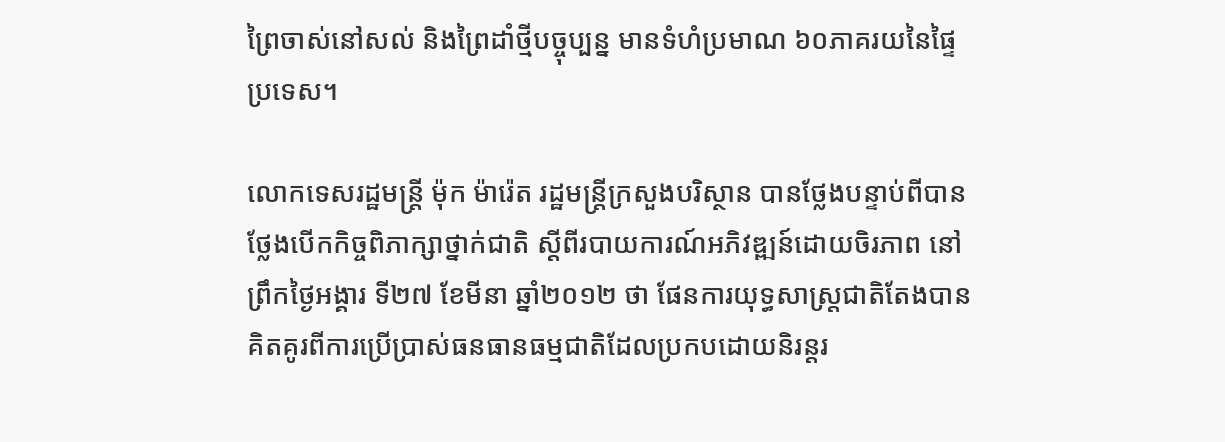ព្រៃចាស់នៅសល់ និងព្រៃដាំថ្មីបច្ចុប្បន្ន មានទំហំប្រមាណ ៦០ភាគរយនៃផ្ទៃប្រទេស។

លោកទេសរដ្ឋមន្ត្រី ម៉ុក ម៉ារ៉េត រដ្ឋមន្ត្រីក្រសួងបរិស្ថាន បានថ្លែងបន្ទាប់ពីបានថ្លែងបើកកិច្ចពិភាក្សាថ្នាក់ជាតិ ស្ដីពីរបាយការណ៍អភិវឌ្ឍន៍ដោយចិរភាព នៅព្រឹកថ្ងៃអង្គារ ទី២៧ ខែមីនា ឆ្នាំ២០១២ ថា ផែនការយុទ្ធសាស្ត្រជាតិតែងបានគិតគូរពីការប្រើប្រាស់ធនធានធម្មជាតិដែលប្រកបដោយនិរន្តរ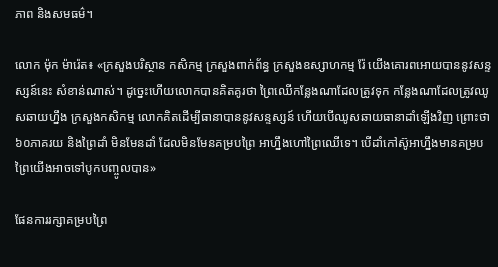ភាព និងសមធម៌។

លោក ម៉ុក ម៉ារ៉េត៖ «ក្រសួងបរិស្ថាន កសិកម្ម ក្រសួងពាក់ព័ន្ធ ក្រសួងឧស្សាហកម្ម រ៉ែ យើងគោរពអោយបាននូវសន្ទស្សន៍នេះ សំខាន់ណាស់។ ដូច្នេះហើយលោកបានគិតគូរថា ព្រៃឈើកន្លែងណាដែលត្រូវទុក កន្លែងណាដែលត្រូវឈូសឆាយហ្នឹង ក្រសួងកសិកម្ម លោកគិតដើម្បីធានាបាននូវសន្ទស្សន៍ ហើយបើឈូសឆាយធានាដាំឡើងវិញ ព្រោះថា ៦០ភាគរយ និងព្រៃដាំ មិនមែនដាំ ដែលមិនមែនគម្របព្រៃ អាហ្នឹងហៅព្រៃឈើទេ។ បើដាំកៅស៊ូអាហ្នឹងមានគម្របព្រៃយើងអាចទៅបូកបញ្ចូលបាន»

ផែនការរក្សាគម្របព្រៃ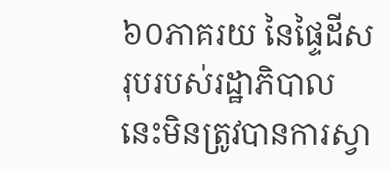៦០ភាគរយ នៃផ្ទៃដីសរុបរបស់រដ្ឋាភិបាលនេះមិនត្រូវបានការស្វា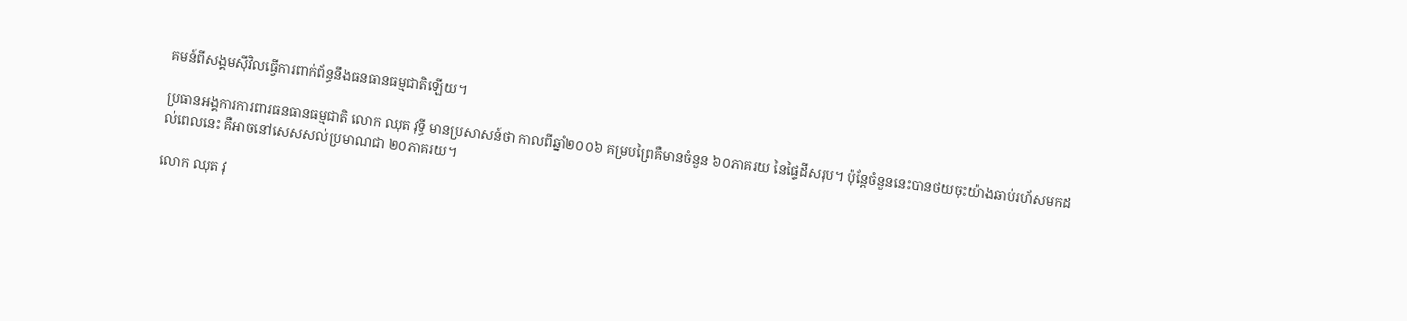គមន៍ពីសង្គមស៊ីវិលធ្វើការពាក់ព័ន្ធនឹងធនធានធម្មជាតិឡើយ។

ប្រធានអង្គការការពារធនធានធម្មជាតិ លោក ឈុត វុទ្ធី មានប្រសាសន៍ថា កាលពីឆ្នាំ២០០៦ គម្របព្រៃគឺមានចំនួន ៦០ភាគរយ នៃផ្ទៃដីសរុប។ ប៉ុន្តែចំនួននេះបានថយចុះយ៉ាងឆាប់រហ័សមកដល់ពេលនេះ គឺអាចនៅសេសសល់ប្រមាណជា ២០ភាគរយ។

លោក ឈុត វុ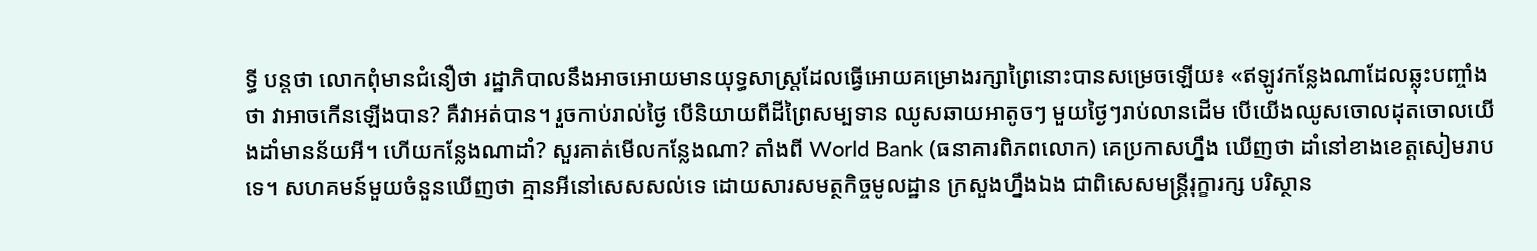ទ្ធី បន្តថា លោកពុំមានជំនឿថា រដ្ឋាភិបាលនឹងអាចអោយមានយុទ្ធសាស្ត្រដែលធ្វើអោយគម្រោងរក្សាព្រៃនោះបានសម្រេចឡើយ៖ «ឥឡូវកន្លែងណាដែលឆ្លុះបញ្ចាំងថា វាអាចកើនឡើងបាន? គឺវាអត់បាន។ រួចកាប់រាល់ថ្ងៃ បើនិយាយពីដីព្រៃសម្បទាន ឈូសឆាយអាតូចៗ មួយថ្ងៃៗរាប់លានដើម បើយើងឈូសចោលដុតចោលយើងដាំមានន័យអី។ ហើយកន្លែងណាដាំ? សួរគាត់មើលកន្លែងណា? តាំងពី World Bank (ធនាគារពិភពលោក) គេប្រកាសហ្នឹង ឃើញថា ដាំនៅខាងខេត្តសៀមរាបទេ។ សហគមន៍មួយចំនួនឃើញថា គ្មានអីនៅសេសសល់ទេ ដោយសារសមត្ថកិច្ចមូលដ្ឋាន ក្រសួងហ្នឹងឯង ជាពិសេសមន្ត្រីរុក្ខារក្ស បរិស្ថាន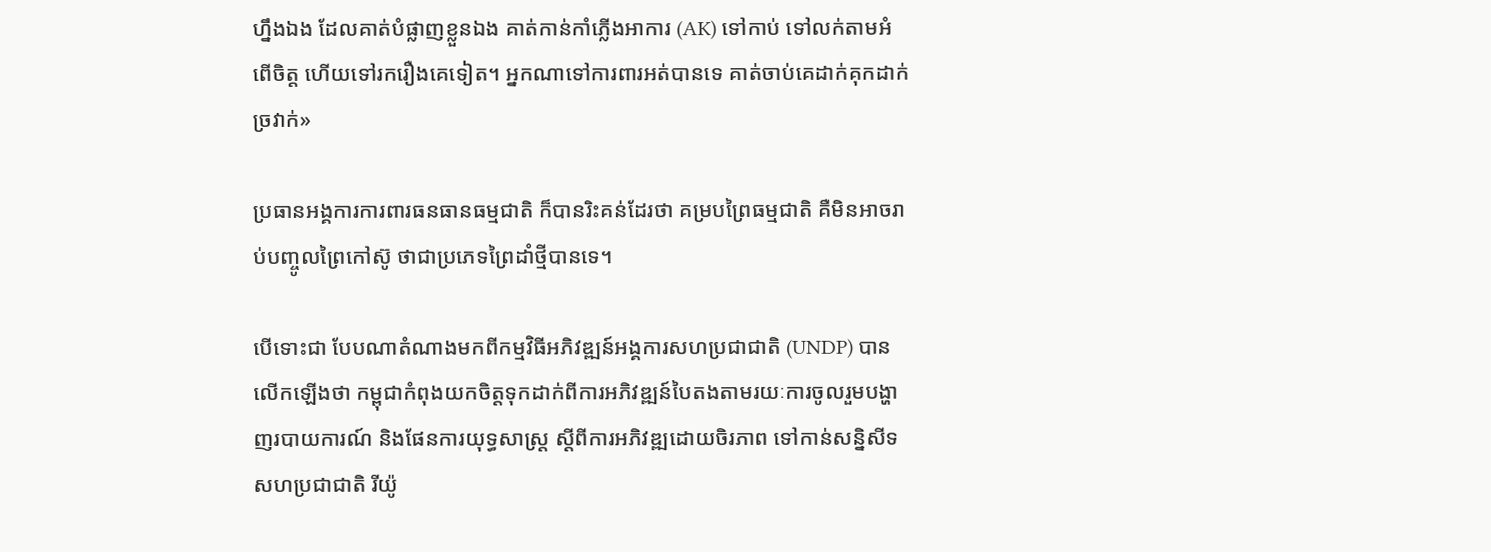ហ្នឹងឯង ដែលគាត់បំផ្លាញខ្លួនឯង គាត់កាន់កាំភ្លើងអាការ (AK) ទៅកាប់ ទៅលក់តាមអំពើចិត្ត ហើយទៅរករឿងគេទៀត។ អ្នកណាទៅការពារអត់បានទេ គាត់ចាប់គេដាក់គុកដាក់ច្រវាក់»

ប្រធានអង្គការការពារធនធានធម្មជាតិ ក៏បានរិះគន់ដែរថា គម្របព្រៃធម្មជាតិ គឺមិនអាចរាប់បញ្ចូលព្រៃកៅស៊ូ ថាជាប្រភេទព្រៃដាំថ្មីបានទេ។

បើទោះជា បែបណាតំណាងមកពីកម្មវិធីអភិវឌ្ឍន៍អង្គការសហប្រជាជាតិ (UNDP) បានលើកឡើងថា កម្ពុជាកំពុងយកចិត្តទុកដាក់ពីការអភិវឌ្ឍន៍បៃតងតាមរយៈការចូលរួមបង្ហាញរបាយការណ៍ និងផែនការយុទ្ធសាស្រ្ត ស្ដីពីការអភិវឌ្ឍដោយចិរភាព ទៅកាន់សន្និសីទសហប្រជាជាតិ រីយ៉ូ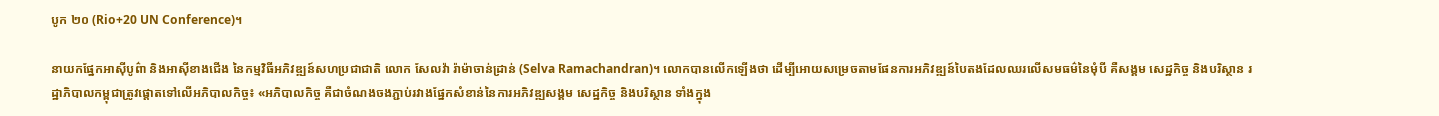បូក ២០ (Rio+20 UN Conference)។

នាយកផ្នែកអាស៊ីបូព៌ា និងអាស៊ីខាងជើង នៃកម្មវិធីអភិវឌ្ឍន៍សហប្រជាជាតិ លោក សែលវ៉ា រ៉ាម៉ាចាន់ដ្រាន់ (Selva Ramachandran)។ លោកបានលើកឡើងថា ដើម្បីអោយសម្រេចតាមផែនការអភិវឌ្ឍន៍បៃតងដែលឈរលើសមធម៌នៃមុំបី គឺសង្គម សេដ្ឋកិច្ច និងបរិស្ថាន រដ្ឋាភិបាលកម្ពុជាត្រូវផ្ដោតទៅលើអភិបាលកិច្ច៖ «អភិបាលកិច្ច គឺជាចំណងចងភ្ជាប់រវាងផ្នែកសំខាន់នៃការអភិវឌ្ឍសង្គម សេដ្ឋកិច្ច និងបរិស្ថាន ទាំងក្នុង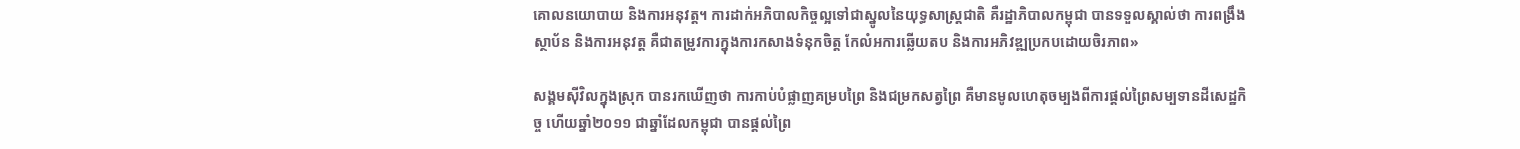គោលនយោបាយ និងការអនុវត្ត។ ការដាក់អភិបាលកិច្ចល្អទៅជាស្នូលនៃយុទ្ធសាស្ត្រជាតិ គឺរដ្ឋាភិបាលកម្ពុជា បានទទួលស្គាល់ថា ការពង្រឹងស្ថាប័ន និងការអនុវត្ត គឺជាតម្រូវការក្នុងការកសាងទំនុកចិត្ត កែលំអការឆ្លើយតប និងការអភិវឌ្ឍប្រកបដោយចិរភាព»

សង្គមស៊ីវិលក្នុងស្រុក បានរកឃើញថា ការកាប់បំផ្លាញគម្របព្រៃ និងជម្រកសត្វព្រៃ គឺមានមូលហេតុចម្បងពីការផ្ដល់ព្រៃសម្បទានដីសេដ្ឋកិច្ច ហើយឆ្នាំ២០១១ ជាឆ្នាំដែលកម្ពុជា បានផ្ដល់ព្រៃ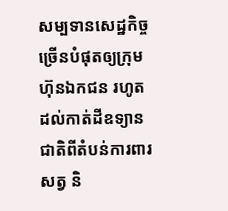សម្បទានសេដ្ឋកិច្ចច្រើនបំផុតឲ្យក្រុមហ៊ុនឯកជន រហូតដល់កាត់ដីឧទ្យានជាតិពីតំបន់ការពារសត្វ និ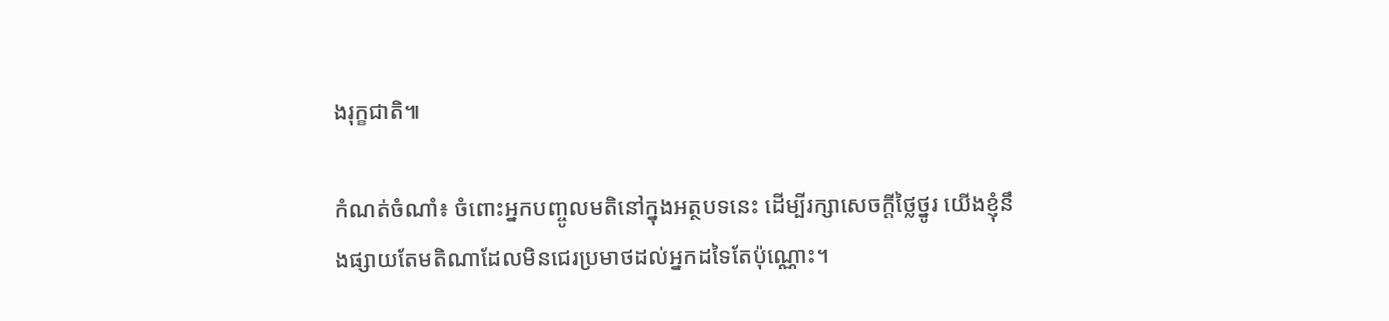ងរុក្ខជាតិ៕

កំណត់ចំណាំ៖ ចំពោះអ្នកបញ្ចូលមតិនៅក្នុងអត្ថបទនេះ ដើម្បីរក្សាសេចក្ដីថ្លៃថ្នូរ យើងខ្ញុំនឹងផ្សាយតែមតិណាដែលមិនជេរប្រមាថដល់អ្នកដទៃតែប៉ុណ្ណោះ។